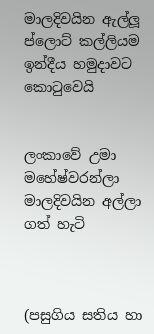මාලදිවයින ඇල්ලූ ප්ලොට් කල්ලියම ඉන්දීය හමුදාවට කොටුවෙයි


ලංකාවේ උමා මහේෂ්වරන්ලා මාලදිවයින අල්ලා ගත් හැටි



(පසුගිය සතිය හා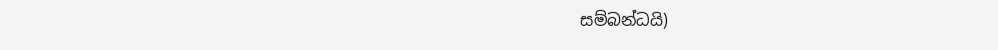සම්බන්ධයි)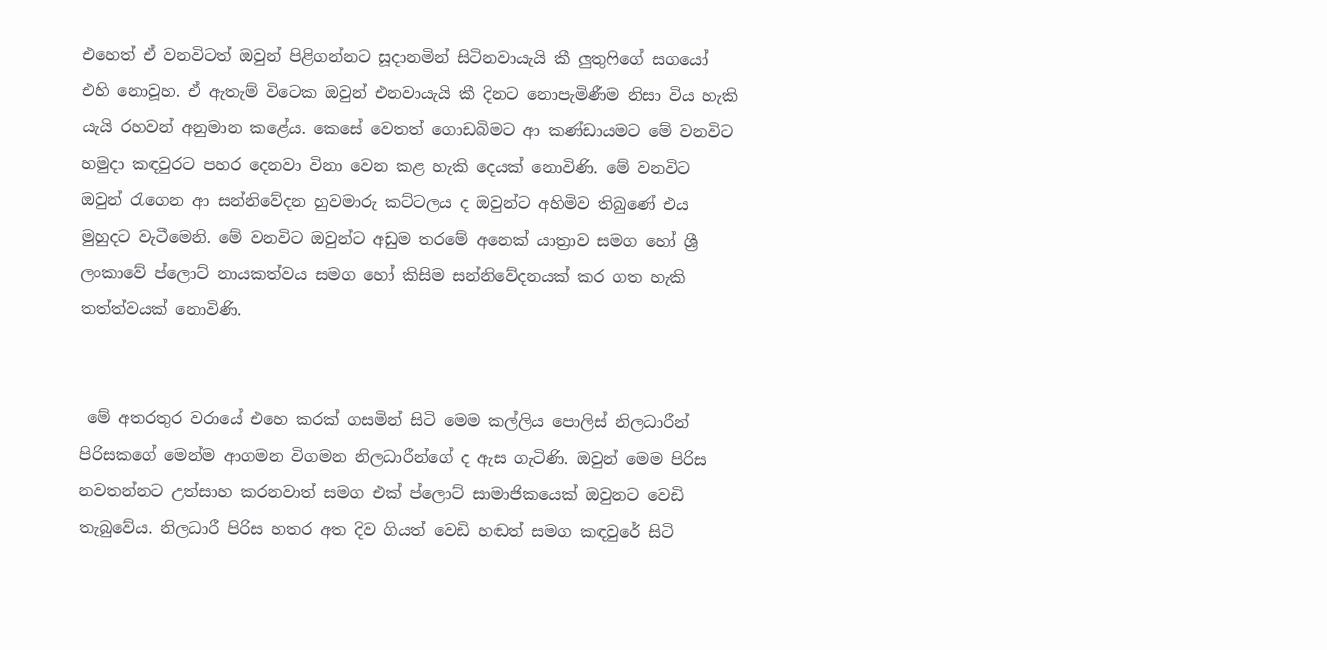එහෙත් ඒ වනවිටත් ඔවුන් පිළිගන්නට සූදානමින් සිටිනවායැයි කී ලුතුෆිගේ සගයෝ එහි නොවූහ. ඒ ඇතැම් විටෙක ඔවුන් එනවායැයි කී දිනට නොපැමිණීම නිසා විය හැකි යැයි රහවන් අනුමාන කළේය. කෙසේ වෙතත් ගොඩබිමට ආ කණ්ඩායමට මේ වනවිට හමුදා කඳවුරට පහර දෙනවා විනා වෙන කළ හැකි දෙයක් නොවිණි. මේ වනවිට ඔවුන් රැගෙන ආ සන්නිවේදන හුවමාරු කට්ටලය ද ඔවුන්ට අහිමිව තිබුණේ එය මුහුදට වැටීමෙනි. මේ වනවිට ඔවුන්ට අඩුම තරමේ අනෙක් යාත්‍රාව සමග හෝ ශ්‍රී ලංකාවේ ප්ලොට් නායකත්වය සමග හෝ කිසිම සන්නිවේදනයක් කර ගත හැකි තත්ත්වයක් නොවිණි.


 මේ අතරතුර වරායේ එහෙ කරක් ගසමින් සිටි මෙම කල්ලිය පොලිස් නිලධාරීන් පිරිසකගේ මෙන්ම ආගමන විගමන නිලධාරීන්ගේ ද ඇස ගැටිණි. ඔවුන් මෙම පිරිස නවතන්නට උත්සාහ කරනවාත් සමග එක් ප්ලොට් සාමාජිකයෙක් ඔවුනට වෙඩි තැබුවේය. නිලධාරී පිරිස හතර අත දිව ගියත් වෙඩි හඬත් සමග කඳවුරේ සිටි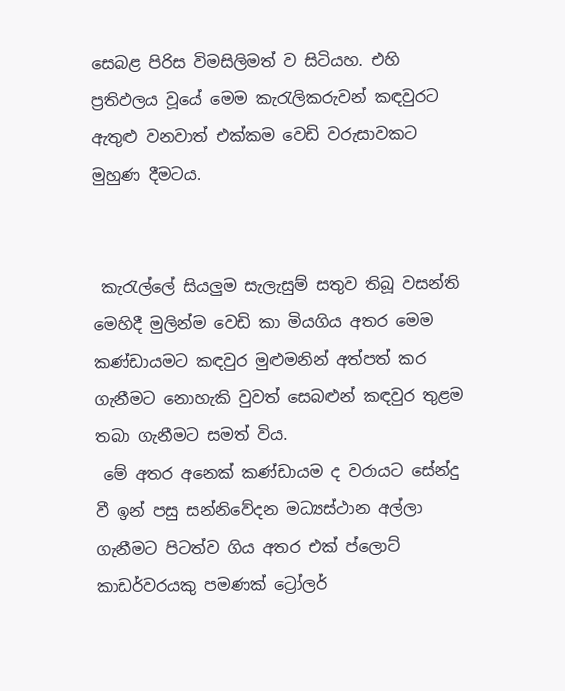සෙබළ පිරිස විමසිලිමත් ව සිටියහ. එහි ප්‍රතිඵලය වූයේ මෙම කැරැලිකරුවන් කඳවුරට ඇතුළු වනවාත් එක්කම වෙඩි වරුසාවකට මුහුණ දීමටය.


 කැරැල්ලේ සියලුම සැලැසුම් සතුව තිබූ වසන්ති මෙහිදී මුලින්ම වෙඩි කා මියගිය අතර මෙම කණ්ඩායමට කඳවුර මුළුමනින් අත්පත් කර ගැනීමට නොහැකි වුවත් සෙබළුන් කඳවුර තුළම තබා ගැනීමට සමත් විය.
 මේ අතර අනෙක් කණ්ඩායම ද වරායට සේන්දු වී ඉන් පසු සන්නිවේදන මධ්‍යස්ථාන අල්ලා ගැනීමට පිටත්ව ගිය අතර එක් ප්ලොට් කාඩර්වරයකු පමණක් ට්‍රෝලර්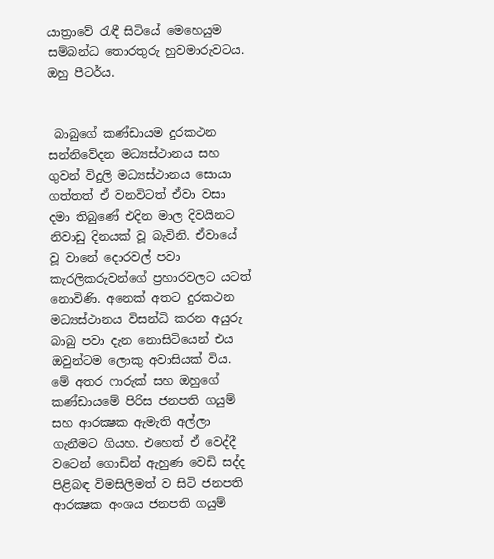යාත්‍රාවේ රැඳී සිටියේ මෙහෙයුම සම්බන්ධ තොරතුරු හුවමාරුවටය. ඔහු පීටර්ය.


 බාබුගේ කණ්ඩායම දුරකථන සන්නිවේදන මධ්‍යස්ථානය සහ ගුවන් විදුලි මධ්‍යස්ථානය සොයා ගත්තත් ඒ වනවිටත් ඒවා වසා දමා තිබුණේ එදින මාල දිවයිනට නිවාඩු දිනයක් වූ බැවිනි. ඒවායේ වූ වානේ දොරවල් පවා කැරලිකරුවන්ගේ ප්‍රහාරවලට යටත් නොවිණි. අනෙක් අතට දුරකථන මධ්‍යස්ථානය විසන්ධි කරන අයුරු බාබු පවා දැන නොසිටියෙන් එය ඔවුන්ටම ලොකු අවාසියක් විය. මේ අතර ෆාරුක් සහ ඔහුගේ කණ්ඩායමේ පිරිස ජනපති ගයුම් සහ ආරක්‍ෂක ඇමැති අල්ලා ගැනීමට ගියහ. එහෙත් ඒ වෙද්දී වටෙන් ගොඩින් ඇහුණ වෙඩි සද්ද පිළිබඳ විමසිලිමත් ව සිටි ජනපති ආරක්‍ෂක අංශය ජනපති ගයුම්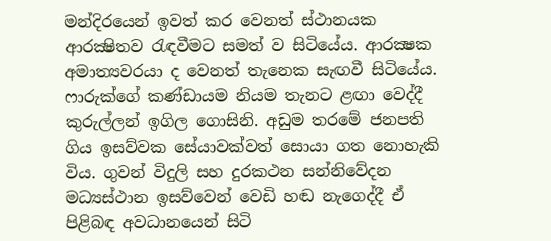මන්දිරයෙන් ඉවත් කර වෙනත් ස්ථානයක ආරක්‍ෂිතව රැඳවීමට සමත් ව සිටියේය. ආරක්‍ෂක අමාත්‍යවරයා ද වෙනත් තැනෙක සැඟවී සිටියේය. ෆාරුක්ගේ කණ්ඩායම නියම තැනට ළඟා වෙද්දී කුරුල්ලන් ඉගිල ගොසිනි. අඩුම තරමේ ජනපති ගිය ඉසව්වක සේයාවක්වත් සොයා ගත නොහැකි විය. ගුවන් විදුලි සහ දුරකථන සන්නිවේදන මධ්‍යස්ථාන ඉසව්වෙන් වෙඩි හඬ නැගෙද්දී ඒ පිළිබඳ අවධානයෙන් සිටි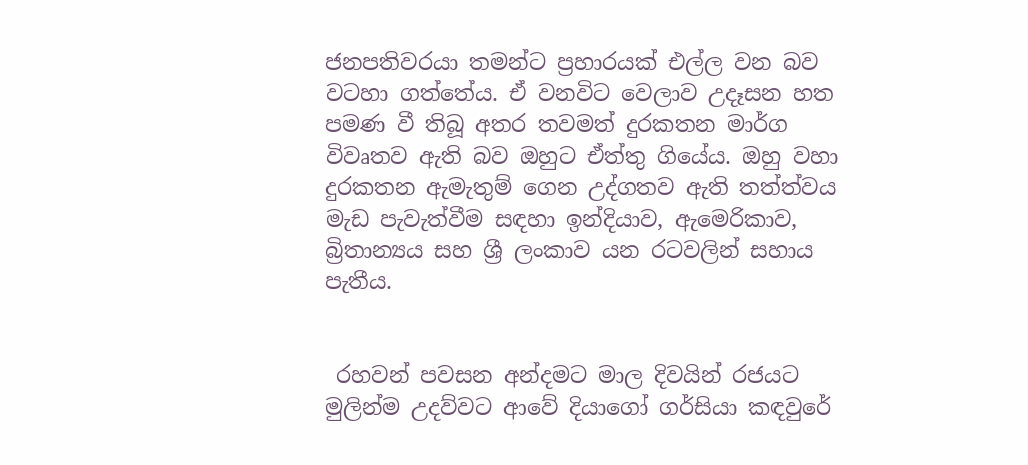ජනපතිවරයා තමන්ට ප්‍රහාරයක් එල්ල වන බව වටහා ගත්තේය. ඒ වනවිට වෙලාව උදෑසන හත පමණ වී තිබූ අතර තවමත් දුරකතන මාර්ග විවෘතව ඇති බව ඔහුට ඒත්තු ගියේය. ඔහු වහා දුරකතන ඇමැතුම් ගෙන උද්ගතව ඇති තත්ත්වය මැඩ පැවැත්වීම සඳහා ඉන්දියාව, ඇමෙරිකාව, බ්‍රිතාන්‍යය සහ ශ්‍රී ලංකාව යන රටවලින් සහාය පැතීය.


 රහවන් පවසන අන්දමට මාල දිවයින් රජයට මුලින්ම උදව්වට ආවේ දියාගෝ ගර්සියා කඳවුරේ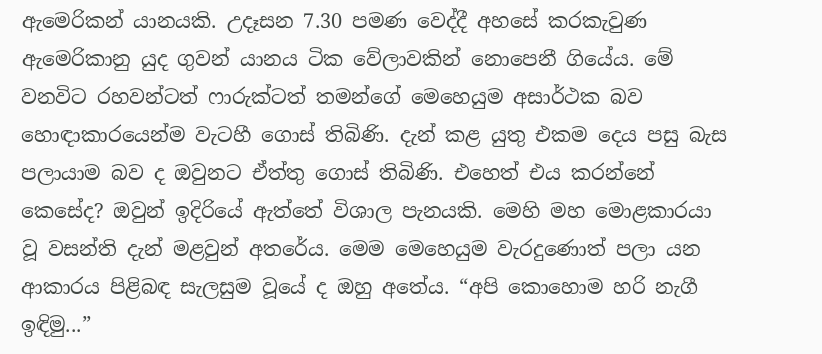ඇමෙරිකන් යානයකි. උදෑසන 7.30 පමණ වෙද්දී අහසේ කරකැවුණ ඇමෙරිකානු යුද ගුවන් යානය ටික වේලාවකින් නොපෙනී ගියේය. මේ වනවිට රහවන්ටත් ෆාරුක්ටත් තමන්ගේ මෙහෙයුම අසාර්ථක බව හොඳාකාරයෙන්ම වැටහී ගොස් තිබිණි. දැන් කළ යුතු එකම දෙය පසු බැස පලායාම බව ද ඔවුනට ඒත්තු ගොස් තිබිණි. එහෙත් එය කරන්නේ කෙසේද? ඔවුන් ඉදිරියේ ඇත්තේ විශාල පැනයකි. මෙහි මහ මොළකාරයා වූ වසන්ති දැන් මළවුන් අතරේය. මෙම මෙහෙයුම වැරදුණොත් පලා යන ආකාරය පිළිබඳ සැලසුම වූයේ ද ඔහු අතේය. “අපි කොහොම හරි නැගී ඉඳිමු...”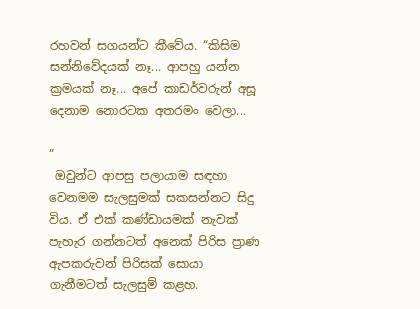රහවන් සගයන්ට කීවේය. “කිසිම සන්නිවේදයක් නෑ... ආපහු යන්න ක්‍රමයක් නෑ... අපේ කාඩර්වරුන් අසූ දෙනාම නොරටක අතරමං වෙලා...

”
 ඔවුන්ට ආපසු පලායාම සඳහා වෙනමම සැලසුමක් සකසන්නට සිදු විය. ඒ එක් කණ්ඩායමක් නැවක් පැහැර ගන්නටත් අනෙක් පිරිස ප්‍රාණ ඇපකරුවන් පිරිසක් සොයා ගැනීමටත් සැලසුම් කළහ.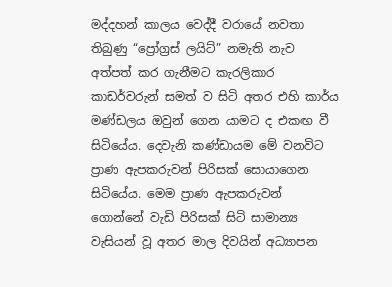මද්දහන් කාලය වෙද්දී වරායේ නවතා තිබුණු “ප්‍රෝග්‍රස් ලයිට්” නමැති නැව අත්පත් කර ගැනීමට කැරලිකාර කාඩර්වරුන් සමත් ව සිටි අතර එහි කාර්ය මණ්ඩලය ඔවුන් ගෙන යාමට ද එකඟ වී සිටියේය. දෙවැනි කණ්ඩායම මේ වනවිට ප්‍රාණ ඇපකරුවන් පිරිසක් සොයාගෙන සිටියේය. මෙම ප්‍රාණ ඇපකරුවන් ගොන්නේ වැඩි පිරිසක් සිටි සාමාන්‍ය වැසියන් වූ අතර මාල දිවයින් අධ්‍යාපන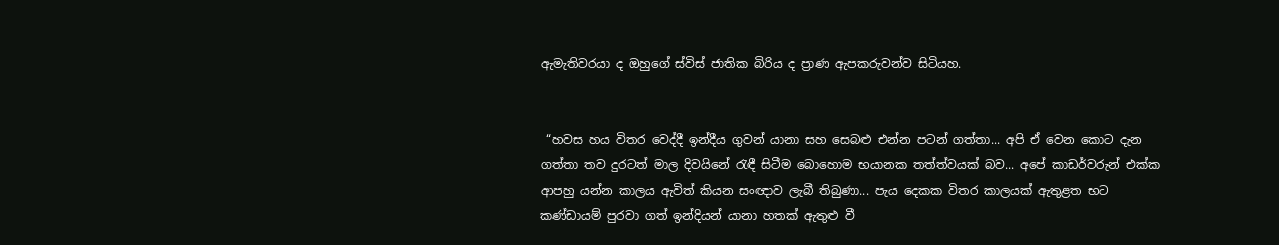ඇමැතිවරයා ද ඔහුගේ ස්විස් ජාතික බිරිය ද ප්‍රාණ ඇපකරුවන්ව සිටියහ.


 “හවස හය විතර වෙද්දී ඉන්දීය ගුවන් යානා සහ සෙබළු එන්න පටන් ගත්තා... අපි ඒ වෙන කොට දැන ගත්තා තව දුරටත් මාල දිවයිනේ රැඳී සිටීම බොහොම භයානක තත්ත්වයක් බව... අපේ කාඩර්වරුන් එක්ක ආපහු යන්න කාලය ඇවිත් කියන සංඥාව ලැබී තිබුණා... පැය දෙකක විතර කාලයක් ඇතුළත භට කණ්ඩායම් පුරවා ගත් ඉන්දියන් යානා හතක් ඇතුළු වී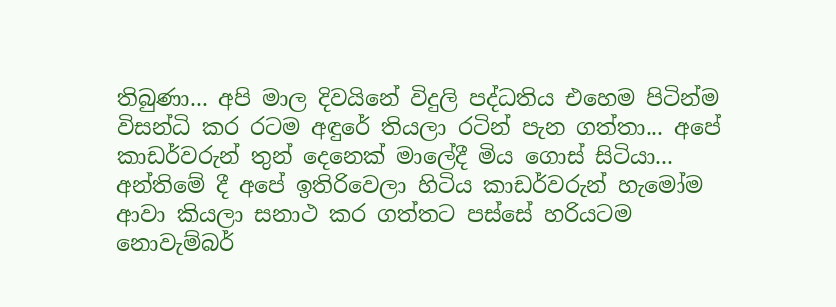තිබුණා... අපි මාල දිවයිනේ විදුලි පද්ධතිය එහෙම පිටින්ම විසන්ධි කර රටම අඳුරේ තියලා රටින් පැන ගත්තා... අපේ කාඩර්වරුන් තුන් දෙනෙක් මාලේදී මිය ගොස් සිටියා... අන්තිමේ දී අපේ ඉතිරිවෙලා හිටිය කාඩර්වරුන් හැමෝම ආවා කියලා සනාථ කර ගත්තට පස්සේ හරියටම නොවැම්බර්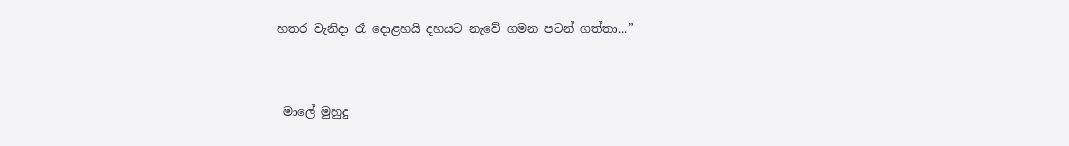හතර වැනිදා රෑ දොළහයි දහයට නැවේ ගමන පටන් ගත්තා...”


 මාලේ මුහුදු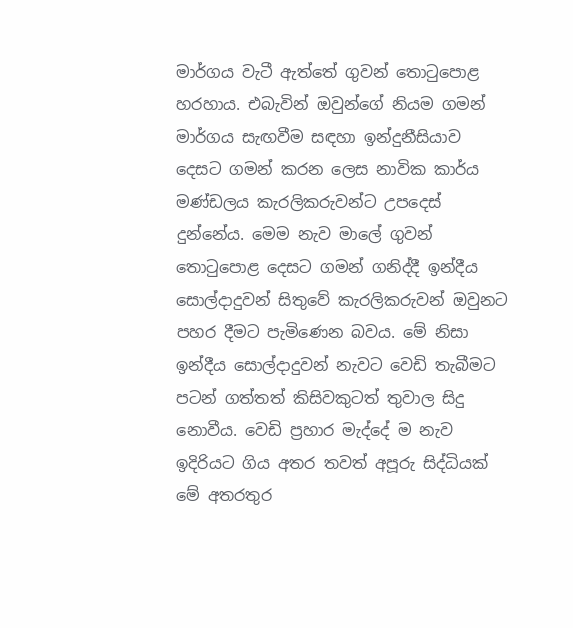මාර්ගය වැටී ඇත්තේ ගුවන් තොටුපොළ හරහාය. එබැවින් ඔවුන්ගේ නියම ගමන් මාර්ගය සැඟවීම සඳහා ඉන්දුනීසියාව දෙසට ගමන් කරන ලෙස නාවික කාර්ය මණ්ඩලය කැරලිකරුවන්ට උපදෙස් දුන්නේය. මෙම නැව මාලේ ගුවන් තොටුපොළ දෙසට ගමන් ගනිද්දී ඉන්දීය සොල්දාදුවන් සිතුවේ කැරලිකරුවන් ඔවුනට පහර දීමට පැමිණෙන බවය. මේ නිසා ඉන්දීය සොල්දාදුවන් නැවට වෙඩි තැබීමට පටන් ගත්තත් කිසිවකුටත් තුවාල සිදු නොවීය. වෙඩි ප්‍රහාර මැද්දේ ම නැව ඉදිරියට ගිය අතර තවත් අපූරු සිද්ධියක් මේ අතරතුර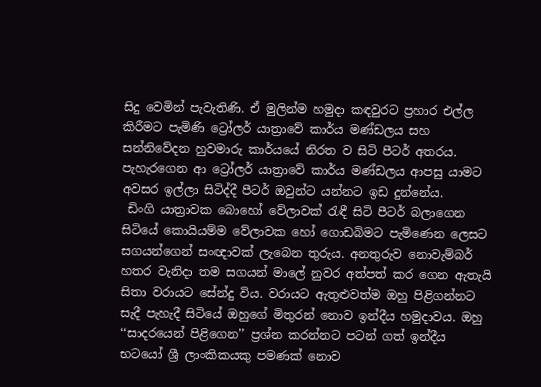සිදු වෙමින් පැවැතිණි. ඒ මුලින්ම හමුදා කඳවුරට ප්‍රහාර එල්ල කිරීමට පැමිණි ට්‍රෝලර් යාත්‍රාවේ කාර්ය මණ්ඩලය සහ සන්නිවේදන හුවමාරු කාර්යයේ නිරත ව සිටි පීටර් අතරය. පැහැරගෙන ආ ට්‍රෝලර් යාත්‍රාවේ කාර්ය මණ්ඩලය ආපසු යාමට අවසර ඉල්ලා සිටිද්දී පීටර් ඔවුන්ට යන්නට ඉඩ දුන්නේය.
 ඩිංගි යාත්‍රාවක බොහෝ වේලාවක් රැඳී සිටි පීටර් බලාගෙන සිටියේ කොයියම්ම වේලාවක හෝ ගොඩබිමට පැමිණෙන ලෙසට සගයන්ගෙන් සංඥාවක් ලැබෙන තුරුය. අනතුරුව නොවැම්බර් හතර වැනිදා තම සගයන් මාලේ නුවර අත්පත් කර ගෙන ඇතැයි සිතා වරායට සේන්දු විය. වරායට ඇතුළුවත්ම ඔහු පිළිගන්නට සැදී පැහැදී සිටියේ ඔහුගේ මිතුරන් නොව ඉන්දීය හමුදාවය. ඔහු ‘‘සාදරයෙන් පිළිගෙන’’ ප්‍රශ්න කරන්නට පටන් ගත් ඉන්දීය භටයෝ ශ්‍රී ලාංකිකයකු පමණක් නොව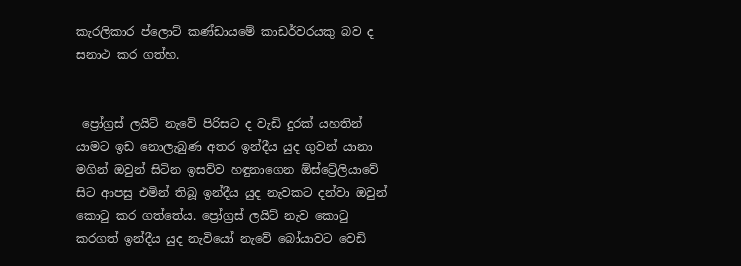කැරලිකාර ප්ලොට් කණ්ඩායමේ කාඩර්වරයකු බව ද සනාථ කර ගත්හ.


 ප්‍රෝග්‍රස් ලයිට් නැවේ පිරිසට ද වැඩි දුරක් යහතින් යාමට ඉඩ නොලැබුණ අතර ඉන්දීය යුද ගුවන් යානා මගින් ඔවුන් සිටින ඉසව්ව හඳුනාගෙන ඕස්ට්‍රේලියාවේ සිට ආපසු එමින් තිබූ ඉන්දීය යුද නැවකට දන්වා ඔවුන් කොටු කර ගත්තේය. ප්‍රෝග්‍රස් ලයිට් නැව කොටු කරගත් ඉන්දීය යුද නැවියෝ නැවේ බෝයාවට වෙඩි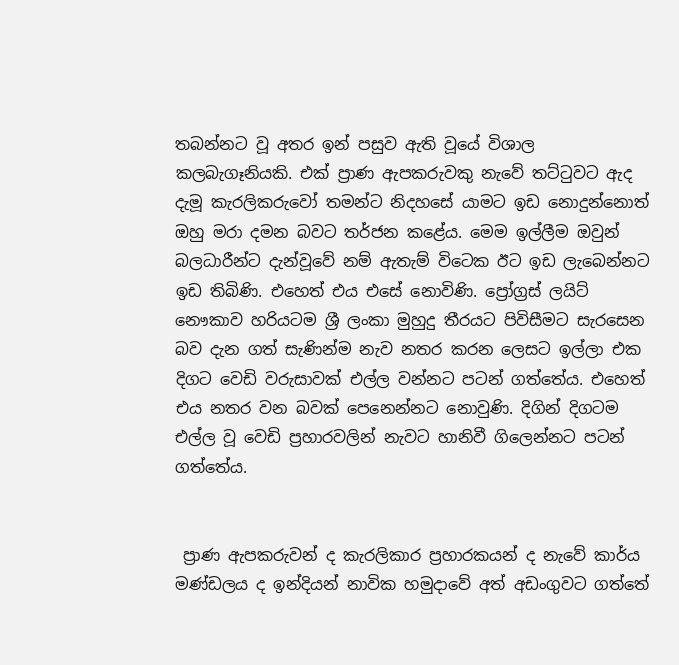තබන්නට වූ අතර ඉන් පසුව ඇති වූයේ විශාල කලබැගෑනියකි. එක් ප්‍රාණ ඇපකරුවකු නැවේ තට්ටුවට ඇද දැමූ කැරලිකරුවෝ තමන්ට නිදහසේ යාමට ඉඩ නොදුන්නොත් ඔහු මරා දමන බවට තර්ජන කළේය. මෙම ඉල්ලීම ඔවුන් බලධාරීන්ට දැන්වූවේ නම් ඇතැම් විටෙක ඊට ඉඩ ලැබෙන්නට ඉඩ තිබිණි. එහෙත් එය එසේ නොවිණි. ප්‍රෝග්‍රස් ලයිට් නෞකාව හරියටම ශ්‍රී ලංකා මුහුදු තීරයට පිවිසීමට සැරසෙන බව දැන ගත් සැණින්ම නැව නතර කරන ලෙසට ඉල්ලා එක දිගට වෙඩි වරුසාවක් එල්ල වන්නට පටන් ගත්තේය. එහෙත් එය නතර වන බවක් පෙනෙන්නට නොවුණි. දිගින් දිගටම එල්ල වූ වෙඩි ප්‍රහාරවලින් නැවට හානිවී ගිලෙන්නට පටන් ගත්තේය.


 ප්‍රාණ ඇපකරුවන් ද කැරලිකාර ප්‍රහාරකයන් ද නැවේ කාර්ය මණ්ඩලය ද ඉන්දියන් නාවික හමුදාවේ අත් අඩංගුවට ගත්තේ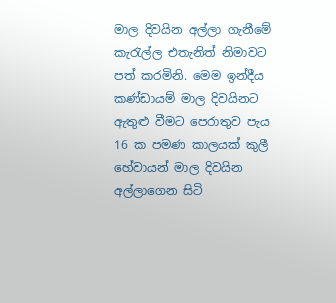මාල දිවයින අල්ලා ගැනීමේ කැරැල්ල එතැනිත් නිමාවට පත් කරමිනි. මෙම ඉන්දීය කණ්ඩායම් මාල දිවයිනට ඇතුළු වීමට පෙරාතුව පැය 16 ක පමණ කාලයක් කුලී හේවායන් මාල දිවයින අල්ලාගෙන සිටි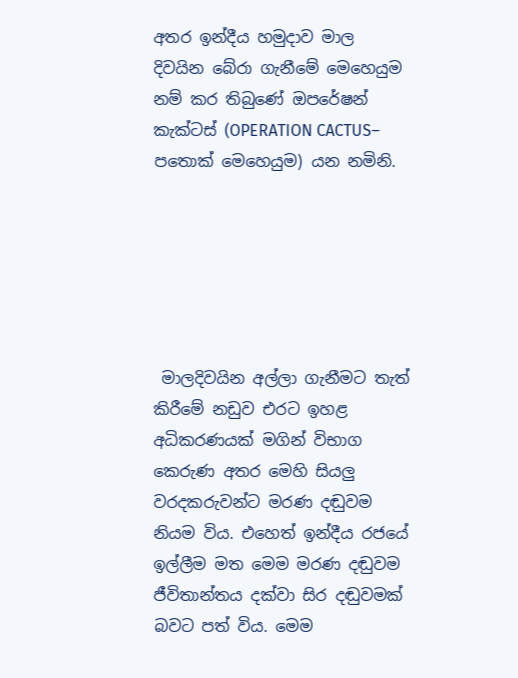අතර ඉන්දීය හමුදාව මාල දිවයින බේරා ගැනීමේ මෙහෙයුම නම් කර තිබුණේ ඔපරේෂන් කැක්ටස් (OPERATION CACTUS– පතොක් මෙහෙයුම) යන නමිනි.






 මාලදිවයින අල්ලා ගැනීමට තැත් කිරීමේ නඩුව එරට ඉහළ අධිකරණයක් මගින් විභාග කෙරුණ අතර මෙහි සියලු වරදකරුවන්ට මරණ දඬුවම නියම විය. එහෙත් ඉන්දීය රජයේ ඉල්ලීම මත මෙම මරණ දඬුවම ජීවිතාන්තය දක්වා සිර දඬුවමක් බවට පත් විය. මෙම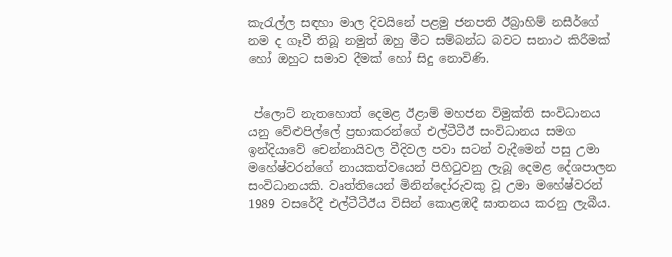කැරැල්ල සඳහා මාල දිවයිනේ පළමු ජනපති ඊබ්‍රාහිම් නසීර්ගේ නම ද ගෑවී තිබූ නමුත් ඔහු මීට සම්බන්ධ බවට සනාථ කිරීමක් හෝ ඔහුට සමාව දීමක් හෝ සිදු නොවිණි.


 ප්ලොට් නැතහොත් දෙමළ ඊළාම් මහජන විමුක්ති සංවිධානය යනු වේළුපිල්ලේ ප්‍රභාකරන්ගේ එල්ටීටීඊ සංවිධානය සමග ඉන්දියාවේ චෙන්නායිවල වීදිවල පවා සටන් වැදීමෙන් පසු උමා මහේෂ්වරන්ගේ නායකත්වයෙන් පිහිටුවනු ලැබූ දෙමළ දේශපාලන සංවිධානයකි. වෘත්තියෙන් මිනින්දෝරුවකු වූ උමා මහේෂ්වරන් 1989 වසරේදී එල්ටීටීඊය විසින් කොළඹදී ඝාතනය කරනු ලැබීය.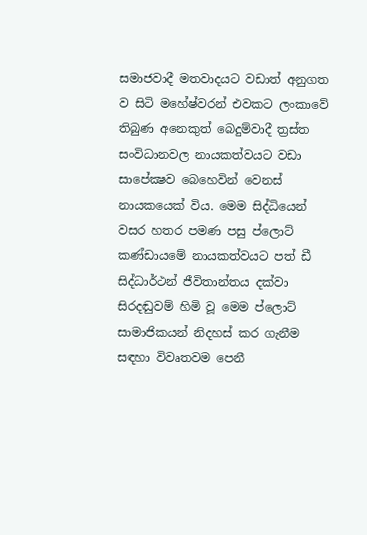සමාජවාදී මතවාදයට වඩාත් අනුගත ව සිටි මහේෂ්වරන් එවකට ලංකාවේ තිබුණ අනෙකුත් බෙදුම්වාදී ත්‍රස්ත සංවිධානවල නායකත්වයට වඩා සාපේක්‍ෂව බෙහෙවින් වෙනස් නායකයෙක් විය. මෙම සිද්ධියෙන් වසර හතර පමණ පසු ප්ලොට් කණ්ඩායමේ නායකත්වයට පත් ඩී සිද්ධාර්ථන් ජීවිතාන්තය දක්වා සිරදඬුවම් හිමි වූ මෙම ප්ලොට් සාමාජිකයන් නිදහස් කර ගැනීම සඳහා විවෘතවම පෙනී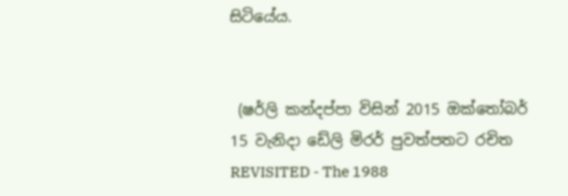සිටියේය.


 (ෂර්ලි කන්දප්පා විසින් 2015 ඔක්තෝබර් 15 වැනිදා ඩේලි මිරර් පුවත්පතට රචිත REVISITED - The 1988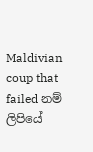Maldivian coup that failed නම් ලිපියේ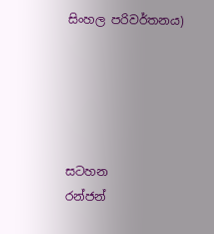සිංහල පරිවර්තනය)





සටහන
රන්ජන්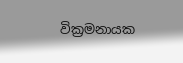වික්‍රමනායක